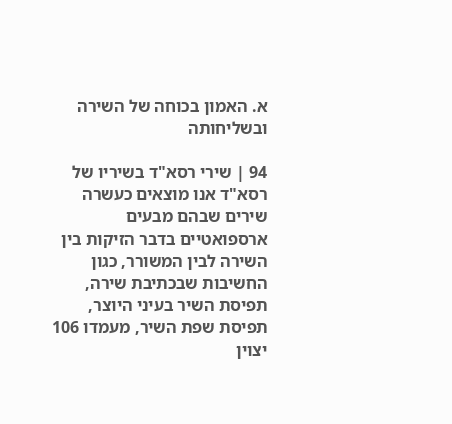א. האמון בכוחה של השירה ובשליחותה

94 | שירי רסא"ד בשיריו של רסא"ד אנו מוצאים כעשרה שירים שבהם מבעים ארספואטיים בדבר הזיקות בין השירה לבין המשורר, כגון החשיבות שבכתיבת שירה, תפיסת השיר בעיני היוצר, תפיסת שפת השיר, מעמדו 106 יצוין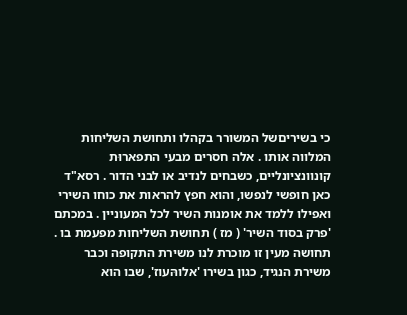כי בשיריםשל המשורר בקהלו ותחושת השליחות המלווה אותו . אלה חסרים מבעי התפארוּת קונוונציונליים, כשבחים לנדיב או לבני הדור . רסא"ד כאן חופשי לנפשו, והוא חפץ להראות את כוחו השירי ואפילו ללמד את אומנות השיר לכל המעוניין . במכתם 'פרק בסוד השיר' ( מז ) תחושת השליחות מפעמת בו . תחושה מעין זו מוכרת לנו משירת התקופה וכבר משירת הנגיד, כגון בשירו 'אלוהּעוז', שבו הוא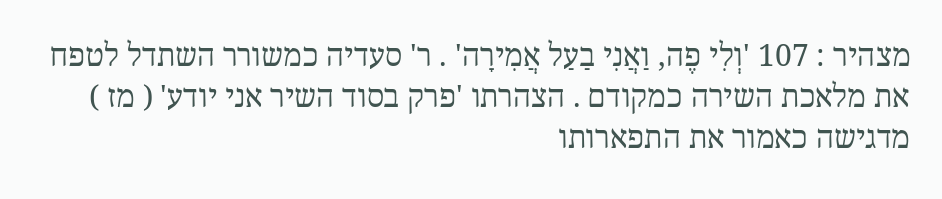מצהיר : 107 'וְלִי פֶה, וַאֲנִי בַעַל אֲמִירָה' . ר' סעדיה כמשורר השתדל לטפח את מלאכת השירה כמקודם . הצהרתו 'פרק בסוד השיר אני יודע' ( מז ) מדגישה כאמור את התפארותו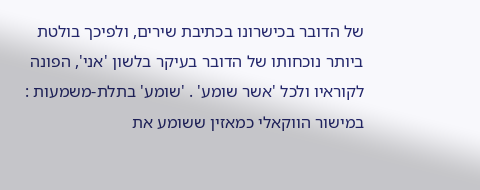של הדובר בכישרונו בכתיבת שירים, ולפיכך בולטת ביותר נוכחותו של הדובר בעיקר בלשון 'אני', הפונה לקוראיו ולכל 'אשר שומע' . 'שומע' בתלת-משמעות : במישור הווקאלי כמאזין ששומע את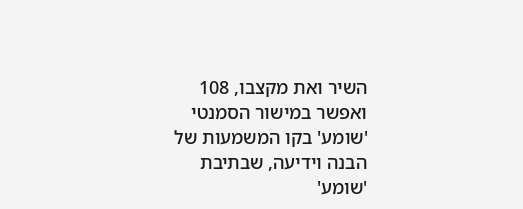השיר ואת מקצבו, 108 ואפשר במישור הסמנטי 'שומע' בקו המשמעות של הבנה וידיעה, שבתיבת 'שומע'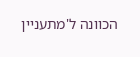הכוונה ל'מתעניין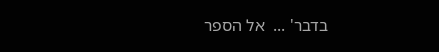בדבר' ...  אל הספר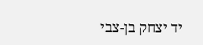יד יצחק בן-צבי